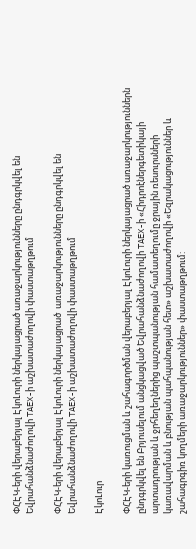ՓՀԷԿ-երի վերաբերյալ ԷկոԼուրի ներկայացրած առաջարկությունները ընդգրկվել են Եվրահանձնաժողովի TAEX-ի աշխատաժողովի փաստաթղթում

ՓՀԷԿ-երի վերաբերյալ ԷկոԼուրի ներկայացրած  առաջարկությունները ընդգրկվել են Եվրահանձնաժողովի TAEX-ի աշխատաժողովի փաստաթղթում

ԷկոԼուր

ՓՀԷԿ-երի կառուցման և շահագործման վերաբերյալ ԷկոԼուրի ներկայացրած առաջարկություններն ընդգրկվել են Բրյուսելում անցկացված Եվրահանձնաժողովի TAEX-ի «Հիդրոէներգետիկայի արտադրության և ջրհեղեղներից պաշտպանության համատեղումը ջրային ռեսուրսների կառավարման և բնության պահպանության հետ» աշխատաժողովի «Եզրակացություններ և շահագրգիռ կողմերի առաջարկություններ» փաստաթղթում: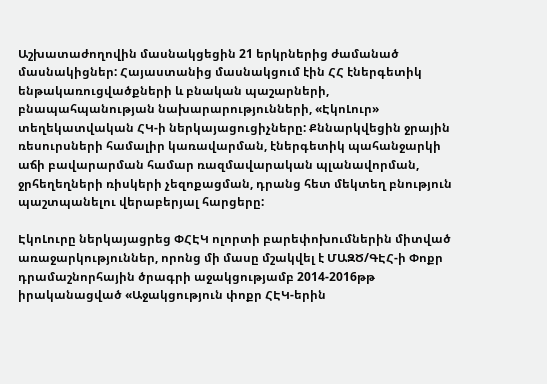Աշխատաժողովին մասնակցեցին 21 երկրներից ժամանած մասնակիցներ: Հայաստանից մասնակցում էին ՀՀ էներգետիկ ենթակառուցվածքների և բնական պաշարների, բնապահպանության նախարարությունների, «ԷկոԼուր» տեղեկատվական ՀԿ-ի ներկայացուցիչները: Քննարկվեցին ջրային ռեսուրսների համալիր կառավարման, էներգետիկ պահանջարկի աճի բավարարման համար ռազմավարական պլանավորման, ջրհեղեղների ռիսկերի չեզոքացման, դրանց հետ մեկտեղ բնություն պաշտպանելու վերաբերյալ հարցերը:

ԷկոԼուրը ներկայացրեց ՓՀԷԿ ոլորտի բարեփոխումներին միտված առաջարկություններ, որոնց մի մասը մշակվել է ՄԱԶԾ/ԳԷՀ-ի Փոքր դրամաշնորհային ծրագրի աջակցությամբ 2014-2016թթ իրականացված «Աջակցություն փոքր ՀԷԿ-երին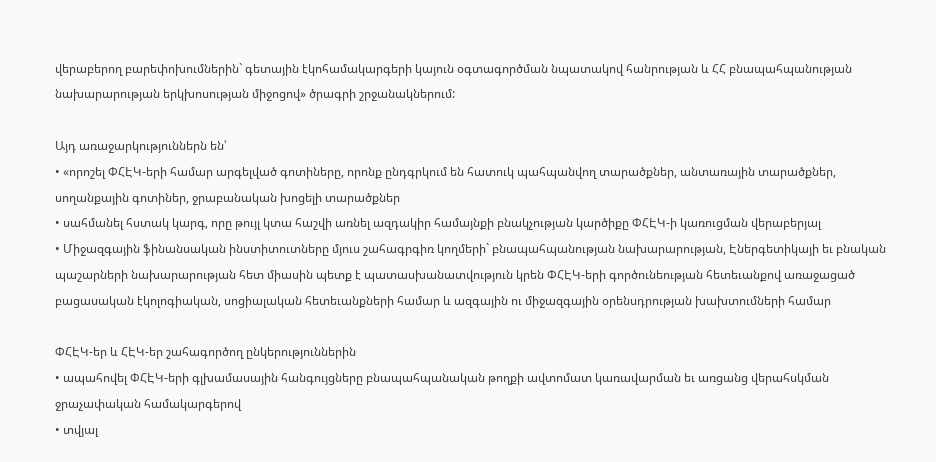վերաբերող բարեփոխումներին` գետային էկոհամակարգերի կայուն օգտագործման նպատակով հանրության և ՀՀ բնապահպանության նախարարության երկխոսության միջոցով» ծրագրի շրջանակներում:

Այդ առաջարկություններն են՝
• «որոշել ՓՀԷԿ-երի համար արգելված գոտիները, որոնք ընդգրկում են հատուկ պահպանվող տարածքներ, անտառային տարածքներ, սողանքային գոտիներ, ջրաբանական խոցելի տարածքներ
• սահմանել հստակ կարգ, որը թույլ կտա հաշվի առնել ազդակիր համայնքի բնակչության կարծիքը ՓՀԷԿ-ի կառուցման վերաբերյալ
• Միջազգային ֆինանսական ինստիտուտները մյուս շահագրգիռ կողմերի` բնապահպանության նախարարության, Էներգետիկայի եւ բնական պաշարների նախարարության հետ միասին պետք է պատասխանատվություն կրեն ՓՀԷԿ-երի գործունեության հետեւանքով առաջացած բացասական էկոլոգիական, սոցիալական հետեւանքների համար և ազգային ու միջազգային օրենսդրության խախտումների համար

ՓՀԷԿ-եր և ՀԷԿ-եր շահագործող ընկերություններին
• ապահովել ՓՀԷԿ-երի գլխամասային հանգույցները բնապահպանական թողքի ավտոմատ կառավարման եւ առցանց վերահսկման ջրաչափական համակարգերով
• տվյալ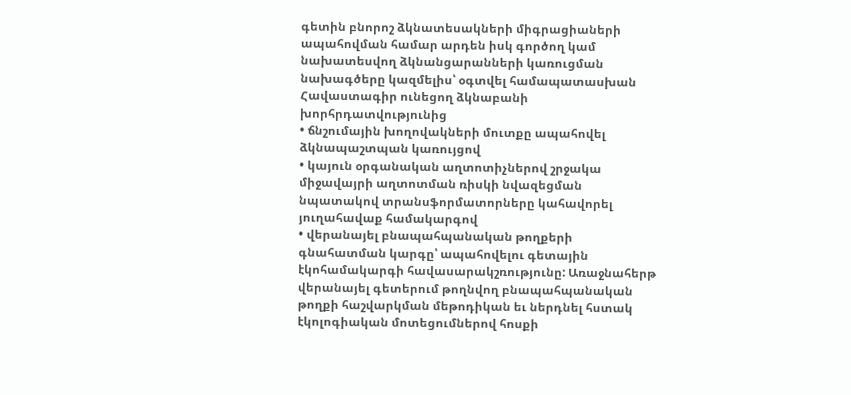գետին բնորոշ ձկնատեսակների միգրացիաների ապահովման համար արդեն իսկ գործող կամ նախատեսվող ձկնանցարանների կառուցման նախագծերը կազմելիս՝ օգտվել համապատասխան Հավաստագիր ունեցող ձկնաբանի խորհրդատվությունից
• ճնշումային խողովակների մուտքը ապահովել ձկնապաշտպան կառույցով
• կայուն օրգանական աղտոտիչներով շրջակա միջավայրի աղտոտման ռիսկի նվազեցման նպատակով տրանսֆորմատորները կահավորել յուղահավաք համակարգով
• վերանայել բնապահպանական թողքերի գնահատման կարգը՝ ապահովելու գետային էկոհամակարգի հավասարակշռությունը: Առաջնահերթ վերանայել գետերում թողնվող բնապահպանական թողքի հաշվարկման մեթոդիկան եւ ներդնել հստակ էկոլոգիական մոտեցումներով հոսքի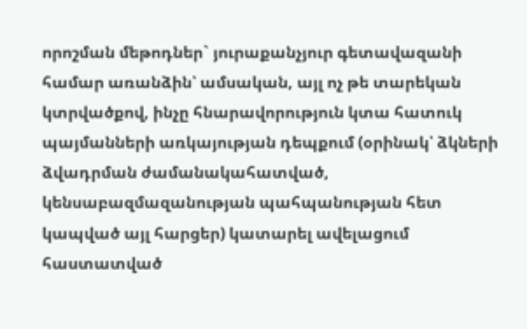որոշման մեթոդներ` յուրաքանչյուր գետավազանի համար առանձին՝ ամսական, այլ ոչ թե տարեկան կտրվածքով, ինչը հնարավորություն կտա հատուկ պայմանների առկայության դեպքում (օրինակ՝ ձկների ձվադրման ժամանակահատված, կենսաբազմազանության պահպանության հետ կապված այլ հարցեր) կատարել ավելացում հաստատված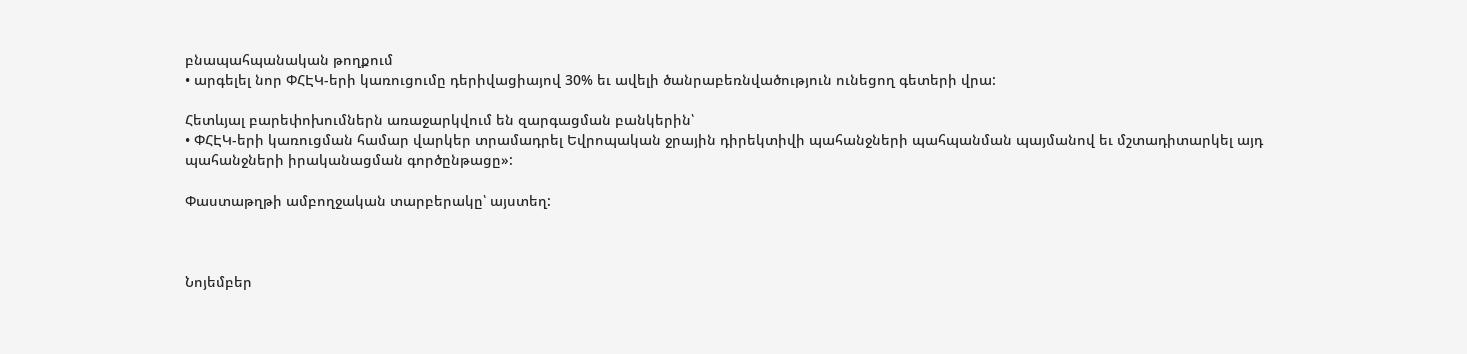բնապահպանական թողքում
• արգելել նոր ՓՀԷԿ-երի կառուցումը դերիվացիայով 30% եւ ավելի ծանրաբեռնվածություն ունեցող գետերի վրա:

Հետևյալ բարեփոխումներն առաջարկվում են զարգացման բանկերին՝
• ՓՀԷԿ-երի կառուցման համար վարկեր տրամադրել Եվրոպական ջրային դիրեկտիվի պահանջների պահպանման պայմանով եւ մշտադիտարկել այդ պահանջների իրականացման գործընթացը»:

Փաստաթղթի ամբողջական տարբերակը՝ այստեղ:



Նոյեմբեր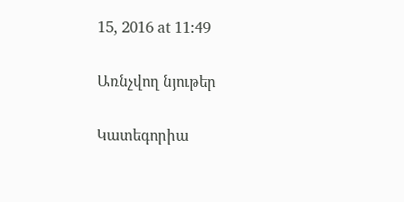15, 2016 at 11:49


Առնչվող նյութեր


Կատեգորիա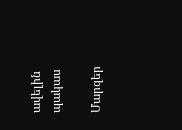ավելին
պակաս

Մարզեր